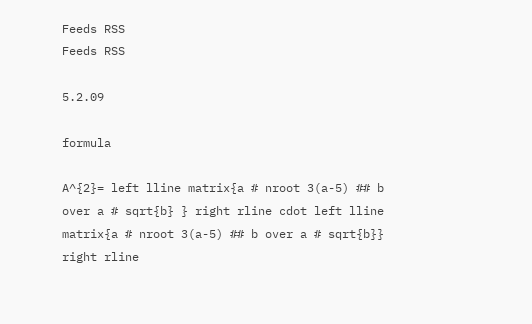Feeds RSS
Feeds RSS

5.2.09

formula

A^{2}= left lline matrix{a # nroot 3(a-5) ## b over a # sqrt{b} } right rline cdot left lline matrix{a # nroot 3(a-5) ## b over a # sqrt{b}} right rline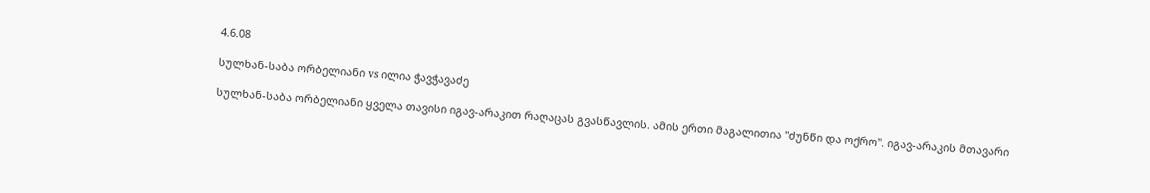4.6.08

სულხან-საბა ორბელიანი vs ილია ჭავჭავაძე

სულხან-საბა ორბელიანი ყველა თავისი იგავ-არაკით რაღაცას გვასწავლის. ამის ერთი მაგალითია "ძუნწი და ოქრო". იგავ-არაკის მთავარი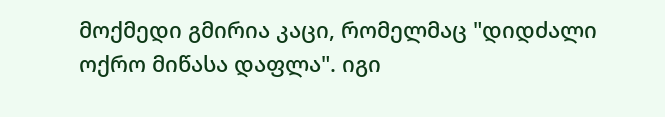მოქმედი გმირია კაცი, რომელმაც "დიდძალი ოქრო მიწასა დაფლა". იგი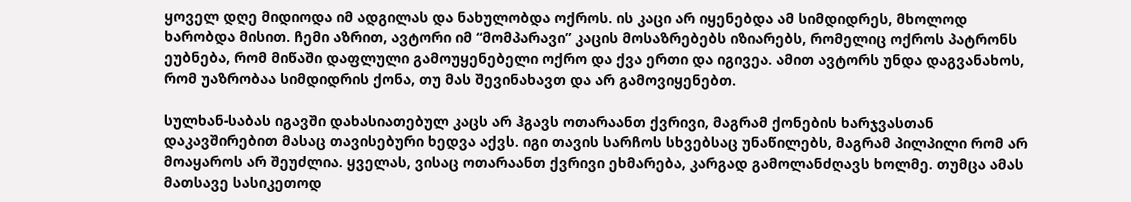ყოველ დღე მიდიოდა იმ ადგილას და ნახულობდა ოქროს. ის კაცი არ იყენებდა ამ სიმდიდრეს, მხოლოდ ხარობდა მისით. ჩემი აზრით, ავტორი იმ “მომპარავი” კაცის მოსაზრებებს იზიარებს, რომელიც ოქროს პატრონს ეუბნება, რომ მიწაში დაფლული გამოუყენებელი ოქრო და ქვა ერთი და იგივეა. ამით ავტორს უნდა დაგვანახოს, რომ უაზრობაა სიმდიდრის ქონა, თუ მას შევინახავთ და არ გამოვიყენებთ.

სულხან-საბას იგავში დახასიათებულ კაცს არ ჰგავს ოთარაანთ ქვრივი, მაგრამ ქონების ხარჯვასთან დაკავშირებით მასაც თავისებური ხედვა აქვს. იგი თავის სარჩოს სხვებსაც უნაწილებს, მაგრამ პილპილი რომ არ მოაყაროს არ შეუძლია. ყველას, ვისაც ოთარაანთ ქვრივი ეხმარება, კარგად გამოლანძღავს ხოლმე. თუმცა ამას მათსავე სასიკეთოდ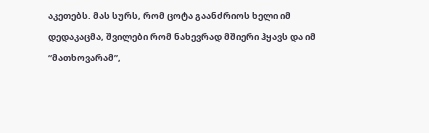აკეთებს. მას სურს, რომ ცოტა გაანძრიოს ხელი იმ დედაკაცმა, შვილები რომ ნახევრად მშიერი ჰყავს და იმ “მათხოვარამ”,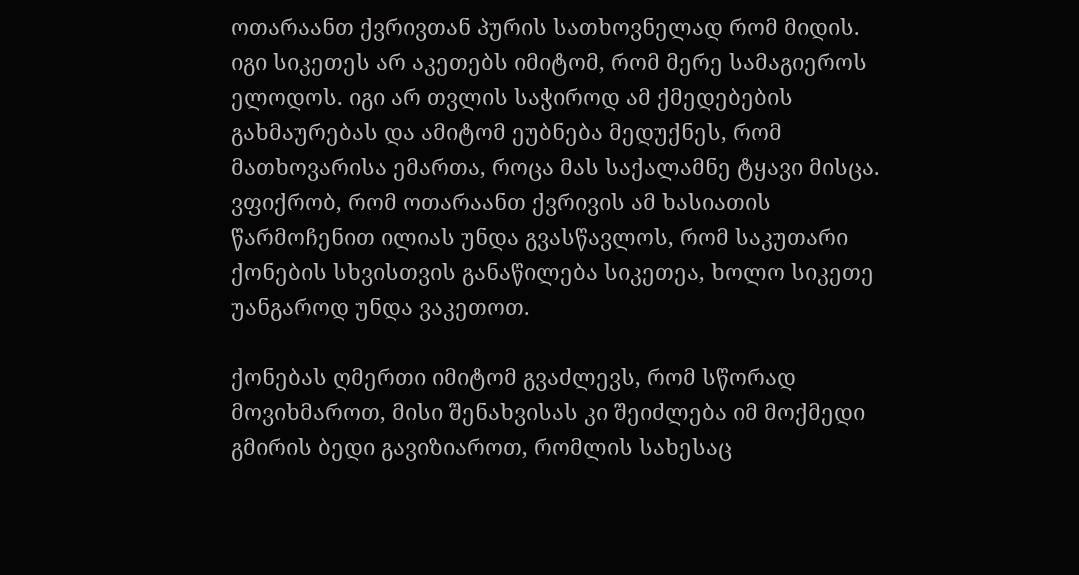ოთარაანთ ქვრივთან პურის სათხოვნელად რომ მიდის. იგი სიკეთეს არ აკეთებს იმიტომ, რომ მერე სამაგიეროს ელოდოს. იგი არ თვლის საჭიროდ ამ ქმედებების გახმაურებას და ამიტომ ეუბნება მედუქნეს, რომ მათხოვარისა ემართა, როცა მას საქალამნე ტყავი მისცა. ვფიქრობ, რომ ოთარაანთ ქვრივის ამ ხასიათის წარმოჩენით ილიას უნდა გვასწავლოს, რომ საკუთარი ქონების სხვისთვის განაწილება სიკეთეა, ხოლო სიკეთე უანგაროდ უნდა ვაკეთოთ.

ქონებას ღმერთი იმიტომ გვაძლევს, რომ სწორად მოვიხმაროთ, მისი შენახვისას კი შეიძლება იმ მოქმედი გმირის ბედი გავიზიაროთ, რომლის სახესაც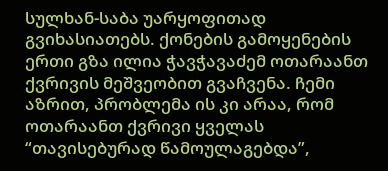სულხან-საბა უარყოფითად გვიხასიათებს. ქონების გამოყენების ერთი გზა ილია ჭავჭავაძემ ოთარაანთ ქვრივის მეშვეობით გვაჩვენა. ჩემი აზრით, პრობლემა ის კი არაა, რომ ოთარაანთ ქვრივი ყველას “თავისებურად წამოულაგებდა”,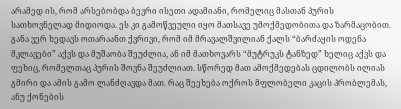არამედ ის, რომ არსებობდა ბევრი ისეთი ადამიანი, რომელიც მასთან პურის სათხოვნელად მიდიოდა. ეს კი გამოწვეული იყო მათსავე უმოქმედობითა და ზარმაცობით. განა ვერ ხედავს ოთარაანთ ქვრივი, რომ იმ მრავალშვილიან ქალს “ბარძაყის ოდენა მკლავები” აქვს და მუშაობა შეუძლია, ან იმ მათხოვარს “მუტრუკს ტანზედ” ხელიც აქვს და ფეხიც, რომელთაც პურის შოვნა შეუძლიათ. სწორედ მათ ამოქმედებას ცდილობს ილიას გმირი და ამის გამო ლანძღავდა მათ. რაც შეეხება ოქროს მფლობელი კაცის პრობლემას, ანუ ქონების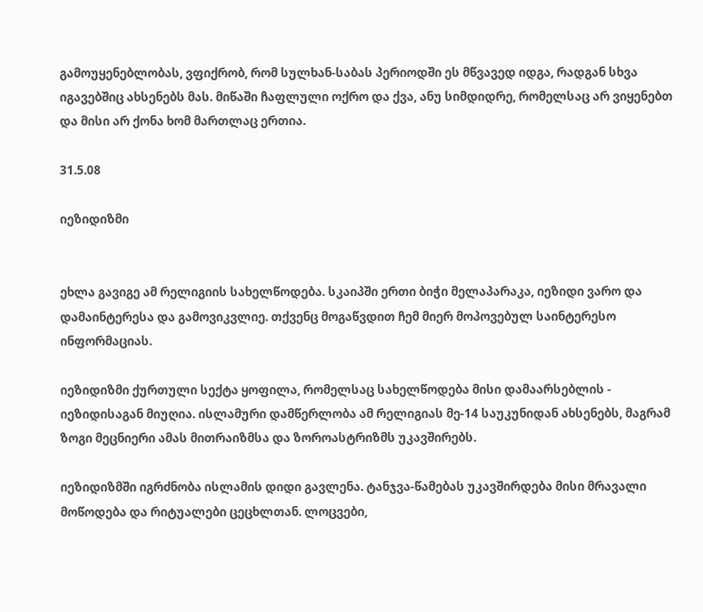გამოუყენებლობას, ვფიქრობ, რომ სულხან-საბას პერიოდში ეს მწვავედ იდგა, რადგან სხვა იგავებშიც ახსენებს მას. მიწაში ჩაფლული ოქრო და ქვა, ანუ სიმდიდრე, რომელსაც არ ვიყენებთ და მისი არ ქონა ხომ მართლაც ერთია.

31.5.08

იეზიდიზმი


ეხლა გავიგე ამ რელიგიის სახელწოდება. სკაიპში ერთი ბიჭი მელაპარაკა, იეზიდი ვარო და დამაინტერესა და გამოვიკვლიე. თქვენც მოგაწვდით ჩემ მიერ მოპოვებულ საინტერესო ინფორმაციას.

იეზიდიზმი ქურთული სექტა ყოფილა, რომელსაც სახელწოდება მისი დამაარსებლის - იეზიდისაგან მიუღია. ისლამური დამწერლობა ამ რელიგიას მე-14 საუკუნიდან ახსენებს, მაგრამ ზოგი მეცნიერი ამას მითრაიზმსა და ზოროასტრიზმს უკავშირებს.

იეზიდიზმში იგრძნობა ისლამის დიდი გავლენა. ტანჯვა-წამებას უკავშირდება მისი მრავალი მოწოდება და რიტუალები ცეცხლთან. ლოცვები,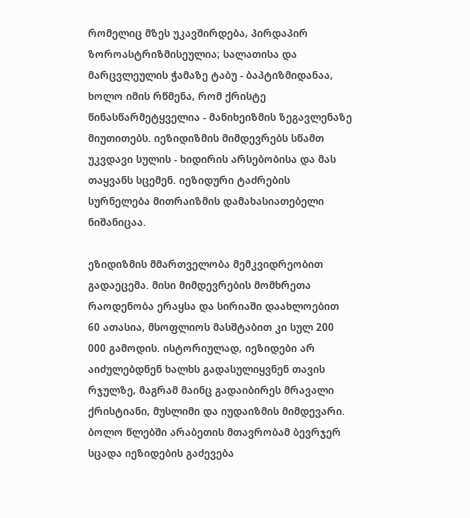რომელიც მზეს უკავშირდება, პირდაპირ ზოროასტრიზმისეულია; სალათისა და მარცვლეულის ჭამაზე ტაბუ - ბაპტიზმიდანაა, ხოლო იმის რწმენა, რომ ქრისტე წინასწარმეტყველია - მანიხეიზმის ზეგავლენაზე მიუთითებს. იეზიდიზმის მიმდევრებს სწამთ უკვდავი სულის - ხიდირის არსებობისა და მას თაყვანს სცემენ. იეზიდური ტაძრების სურნელება მითრაიზმის დამახასიათებელი ნიშანიცაა.

ეზიდიზმის მმართველობა მემკვიდრეობით გადაეცემა. მისი მიმდევრების მომხრეთა რაოდენობა ერაყსა და სირიაში დაახლოებით 60 ათასია, მსოფლიოს მასშტაბით კი სულ 200 000 გამოდის. ისტორიულად, იეზიდები არ აიძულებდნენ ხალხს გადასულიყვნენ თავის რჯულზე, მაგრამ მაინც გადაიბირეს მრავალი ქრისტიანი, მუსლიმი და იუდაიზმის მიმდევარი. ბოლო წლებში არაბეთის მთავრობამ ბევრჯერ სცადა იეზიდების გაძევება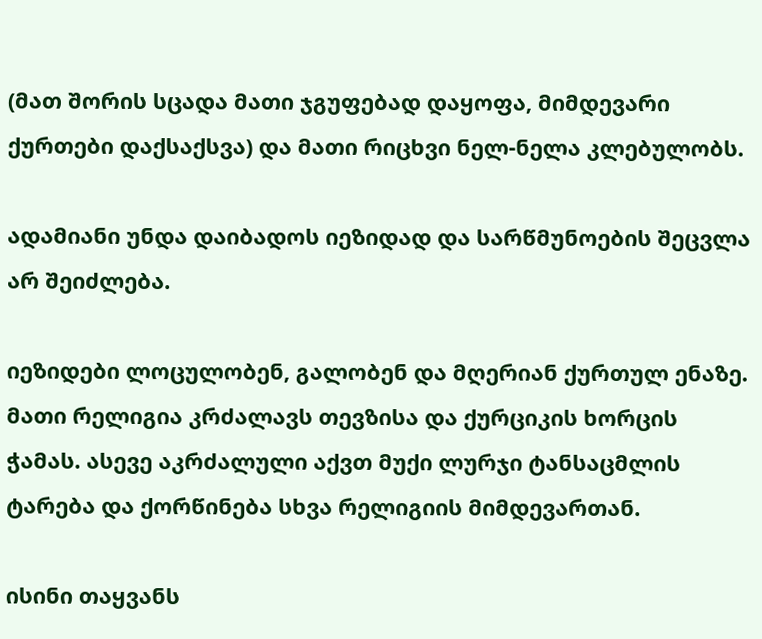(მათ შორის სცადა მათი ჯგუფებად დაყოფა, მიმდევარი ქურთები დაქსაქსვა) და მათი რიცხვი ნელ-ნელა კლებულობს.

ადამიანი უნდა დაიბადოს იეზიდად და სარწმუნოების შეცვლა არ შეიძლება.

იეზიდები ლოცულობენ, გალობენ და მღერიან ქურთულ ენაზე. მათი რელიგია კრძალავს თევზისა და ქურციკის ხორცის ჭამას. ასევე აკრძალული აქვთ მუქი ლურჯი ტანსაცმლის ტარება და ქორწინება სხვა რელიგიის მიმდევართან.

ისინი თაყვანს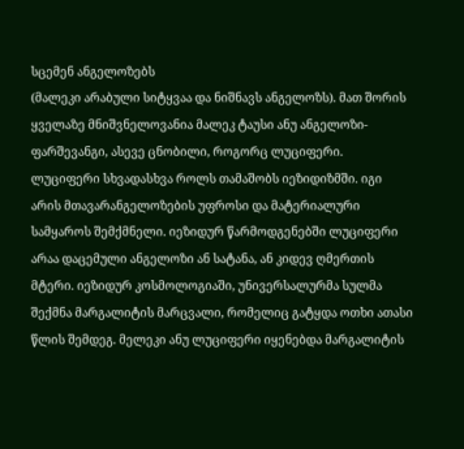სცემენ ანგელოზებს
(მალეკი არაბული სიტყვაა და ნიშნავს ანგელოზს). მათ შორის ყველაზე მნიშვნელოვანია მალეკ ტაუსი ანუ ანგელოზი-ფარშევანგი, ასევე ცნობილი, როგორც ლუციფერი. ლუციფერი სხვადასხვა როლს თამაშობს იეზიდიზმში. იგი არის მთავარანგელოზების უფროსი და მატერიალური სამყაროს შემქმნელი. იეზიდურ წარმოდგენებში ლუციფერი არაა დაცემული ანგელოზი ან სატანა, ან კიდევ ღმერთის მტერი. იეზიდურ კოსმოლოგიაში, უნივერსალურმა სულმა შექმნა მარგალიტის მარცვალი, რომელიც გატყდა ოთხი ათასი წლის შემდეგ. მელეკი ანუ ლუციფერი იყენებდა მარგალიტის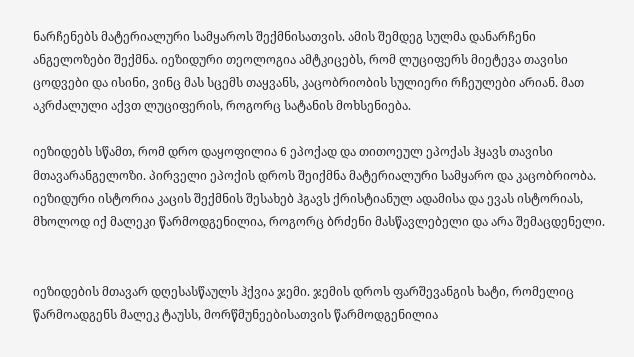ნარჩენებს მატერიალური სამყაროს შექმნისათვის. ამის შემდეგ სულმა დანარჩენი ანგელოზები შექმნა. იეზიდური თეოლოგია ამტკიცებს, რომ ლუციფერს მიეტევა თავისი ცოდვები და ისინი, ვინც მას სცემს თაყვანს, კაცობრიობის სულიერი რჩეულები არიან. მათ აკრძალული აქვთ ლუციფერის, როგორც სატანის მოხსენიება.

იეზიდებს სწამთ, რომ დრო დაყოფილია 6 ეპოქად და თითოეულ ეპოქას ჰყავს თავისი მთავარანგელოზი. პირველი ეპოქის დროს შეიქმნა მატერიალური სამყარო და კაცობრიობა. იეზიდური ისტორია კაცის შექმნის შესახებ ჰგავს ქრისტიანულ ადამისა და ევას ისტორიას, მხოლოდ იქ მალეკი წარმოდგენილია, როგორც ბრძენი მასწავლებელი და არა შემაცდენელი.


იეზიდების მთავარ დღესასწაულს ჰქვია ჯემი. ჯემის დროს ფარშევანგის ხატი, რომელიც წარმოადგენს მალეკ ტაუსს, მორწმუნეებისათვის წარმოდგენილია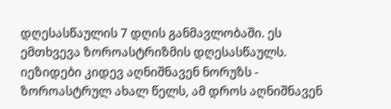დღესასწაულის 7 დღის განმავლობაში. ეს ემთხვევა ზოროასტრიზმის დღესასწაულს.
იეზიდები კიდევ აღნიშნავენ ნორუზს - ზოროასტრულ ახალ წელს, ამ დროს აღნიშნავენ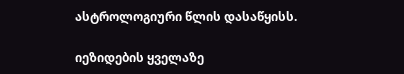ასტროლოგიური წლის დასაწყისს.

იეზიდების ყველაზე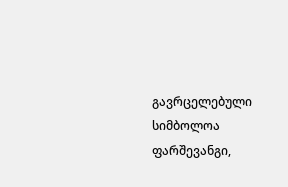გავრცელებული სიმბოლოა ფარშევანგი,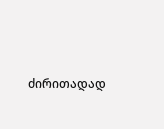ძირითადად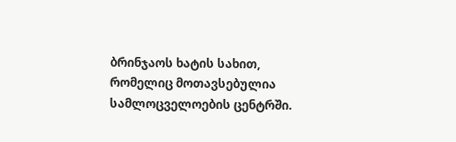ბრინჯაოს ხატის სახით, რომელიც მოთავსებულია სამლოცველოების ცენტრში.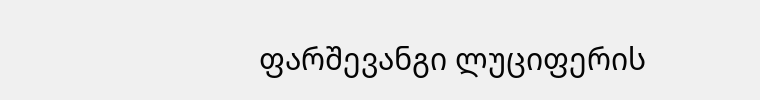ფარშევანგი ლუციფერის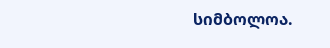სიმბოლოა.